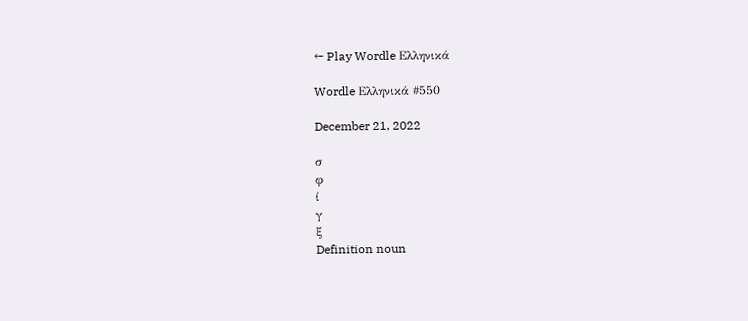← Play Wordle Ελληνικά

Wordle Ελληνικά #550

December 21, 2022

σ
φ
ί
γ
ξ
Definition noun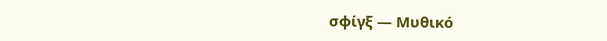σφίγξ — Μυθικό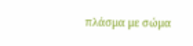πλάσμα με σώμα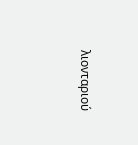λιονταριού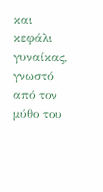και κεφάλι γυναίκας, γνωστό από τον μύθο του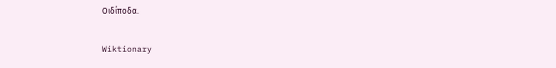Οιδίποδα.

Wiktionary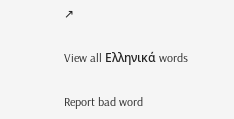↗

View all Ελληνικά words

Report bad word